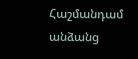Հաշմանդամ անձանց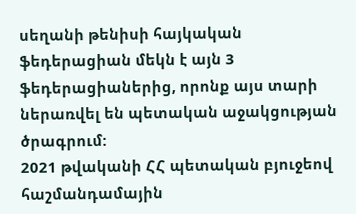սեղանի թենիսի հայկական ֆեդերացիան մեկն է այն 3 ֆեդերացիաներից, որոնք այս տարի ներառվել են պետական աջակցության ծրագրում:
2021 թվականի ՀՀ պետական բյուջեով հաշմանդամային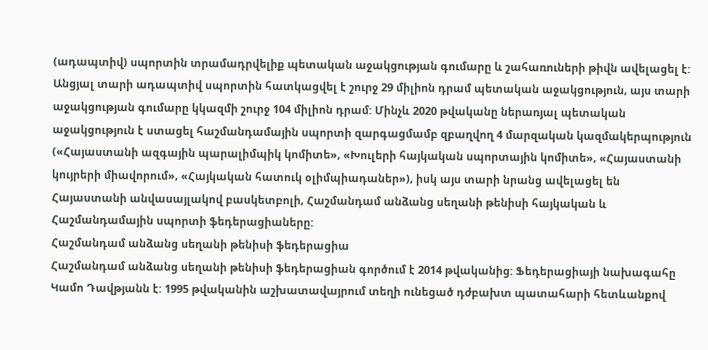(ադապտիվ) սպորտին տրամադրվելիք պետական աջակցության գումարը և շահառուների թիվն ավելացել է: Անցյալ տարի ադապտիվ սպորտին հատկացվել է շուրջ 29 միլիոն դրամ պետական աջակցություն, այս տարի աջակցության գումարը կկազմի շուրջ 104 միլիոն դրամ: Մինչև 2020 թվականը ներառյալ պետական աջակցություն է ստացել հաշմանդամային սպորտի զարգացմամբ զբաղվող 4 մարզական կազմակերպություն («Հայաստանի ազգային պարալիմպիկ կոմիտե», «Խուլերի հայկական սպորտային կոմիտե», «Հայաստանի կույրերի միավորում», «Հայկական հատուկ օլիմպիադաներ»), իսկ այս տարի նրանց ավելացել են Հայաստանի անվասայլակով բասկետբոլի, Հաշմանդամ անձանց սեղանի թենիսի հայկական և Հաշմանդամային սպորտի ֆեդերացիաները:
Հաշմանդամ անձանց սեղանի թենիսի ֆեդերացիա
Հաշմանդամ անձանց սեղանի թենիսի ֆեդերացիան գործում է 2014 թվականից: Ֆեդերացիայի նախագահը Կամո Դավթյանն է: 1995 թվականին աշխատավայրում տեղի ունեցած դժբախտ պատահարի հետևանքով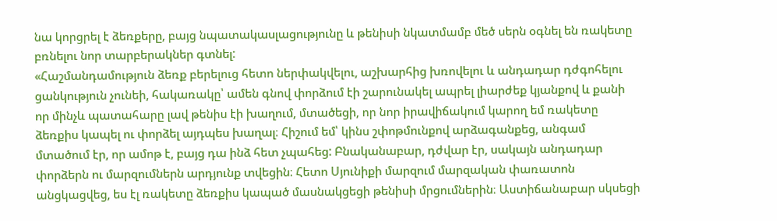նա կորցրել է ձեռքերը, բայց նպատակասլացությունը և թենիսի նկատմամբ մեծ սերն օգնել են ռակետը բռնելու նոր տարբերակներ գտնել:
«Հաշմանդամություն ձեռք բերելուց հետո ներփակվելու, աշխարհից խռովելու և անդադար դժգոհելու ցանկություն չունեի, հակառակը՝ ամեն գնով փորձում էի շարունակել ապրել լիարժեք կյանքով և քանի որ մինչև պատահարը լավ թենիս էի խաղում, մտածեցի, որ նոր իրավիճակում կարող եմ ռակետը ձեռքիս կապել ու փորձել այդպես խաղալ։ Հիշում եմ՝ կինս շփոթմունքով արձագանքեց, անգամ մտածում էր, որ ամոթ է, բայց դա ինձ հետ չպահեց: Բնականաբար, դժվար էր, սակայն անդադար փորձերն ու մարզումներն արդյունք տվեցին։ Հետո Սյունիքի մարզում մարզական փառատոն անցկացվեց, ես էլ ռակետը ձեռքիս կապած մասնակցեցի թենիսի մրցումներին։ Աստիճանաբար սկսեցի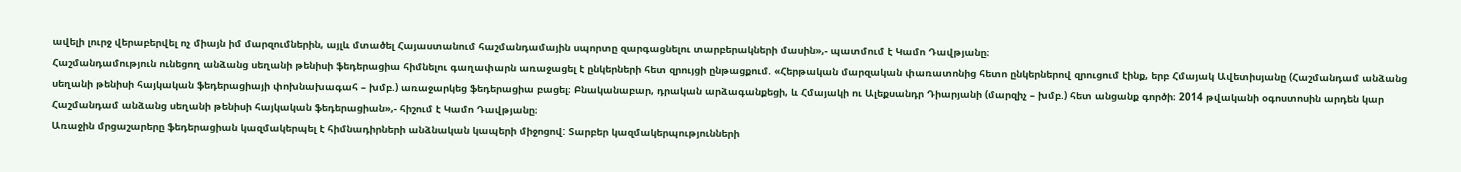ավելի լուրջ վերաբերվել ոչ միայն իմ մարզումներին, այլև մտածել Հայաստանում հաշմանդամային սպորտը զարգացնելու տարբերակների մասին»,- պատմում է Կամո Դավթյանը։
Հաշմանդամություն ունեցող անձանց սեղանի թենիսի ֆեդերացիա հիմնելու գաղափարն առաջացել է ընկերների հետ զրույցի ընթացքում. «Հերթական մարզական փառատոնից հետո ընկերներով զրուցում էինք, երբ Հմայակ Ավետիսյանը (Հաշմանդամ անձանց սեղանի թենիսի հայկական ֆեդերացիայի փոխնախագահ – խմբ.) առաջարկեց ֆեդերացիա բացել։ Բնականաբար, դրական արձագանքեցի, և Հմայակի ու Ալեքսանդր Դիարյանի (մարզիչ – խմբ.) հետ անցանք գործի։ 2014 թվականի օգոստոսին արդեն կար Հաշմանդամ անձանց սեղանի թենիսի հայկական ֆեդերացիան»,- հիշում է Կամո Դավթյանը։
Առաջին մրցաշարերը ֆեդերացիան կազմակերպել է հիմնադիրների անձնական կապերի միջոցով: Տարբեր կազմակերպությունների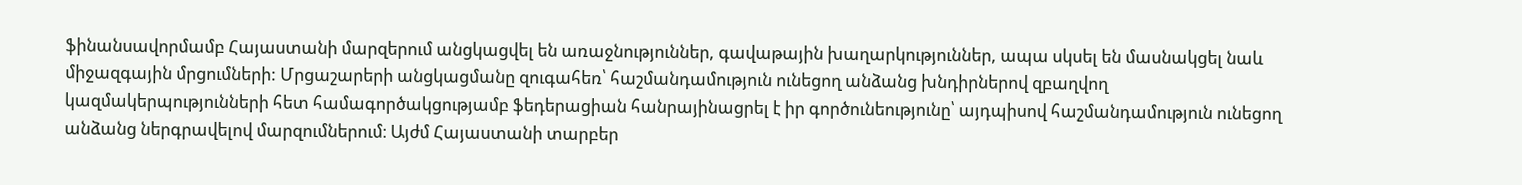ֆինանսավորմամբ Հայաստանի մարզերում անցկացվել են առաջնություններ, գավաթային խաղարկություններ, ապա սկսել են մասնակցել նաև միջազգային մրցումների: Մրցաշարերի անցկացմանը զուգահեռ՝ հաշմանդամություն ունեցող անձանց խնդիրներով զբաղվող կազմակերպությունների հետ համագործակցությամբ ֆեդերացիան հանրայինացրել է իր գործունեությունը՝ այդպիսով հաշմանդամություն ունեցող անձանց ներգրավելով մարզումներում։ Այժմ Հայաստանի տարբեր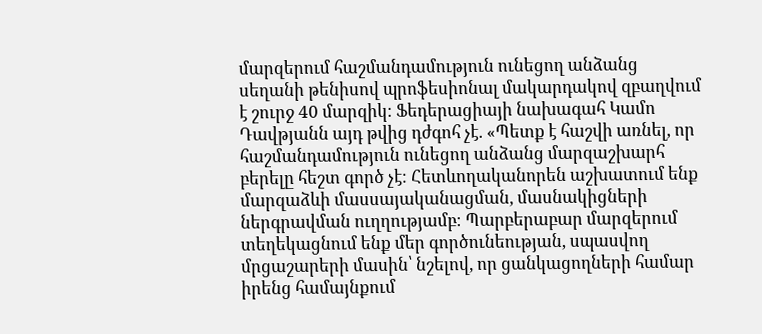մարզերում հաշմանդամություն ունեցող անձանց սեղանի թենիսով պրոֆեսիոնալ մակարդակով զբաղվում է շուրջ 40 մարզիկ։ Ֆեդերացիայի նախագահ Կամո Դավթյանն այդ թվից դժգոհ չէ. «Պետք է հաշվի առնել, որ հաշմանդամություն ունեցող անձանց մարզաշխարհ բերելը հեշտ գործ չէ։ Հետևողականորեն աշխատում ենք մարզաձևի մասսայականացման, մասնակիցների ներգրավման ուղղությամբ։ Պարբերաբար մարզերում տեղեկացնում ենք մեր գործունեության, սպասվող մրցաշարերի մասին՝ նշելով, որ ցանկացողների համար իրենց համայնքում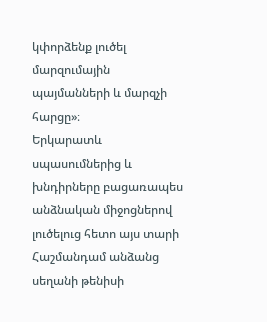կփորձենք լուծել մարզումային պայմանների և մարզչի հարցը»։
Երկարատև սպասումներից և խնդիրները բացառապես անձնական միջոցներով լուծելուց հետո այս տարի Հաշմանդամ անձանց սեղանի թենիսի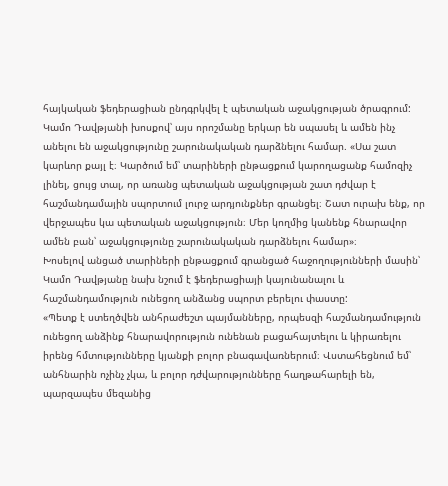հայկական ֆեդերացիան ընդգրկվել է պետական աջակցության ծրագրում: Կամո Դավթյանի խոսքով՝ այս որոշմանը երկար են սպասել և ամեն ինչ անելու են աջակցությունը շարունակական դարձնելու համար. «Սա շատ կարևոր քայլ է։ Կարծում եմ՝ տարիների ընթացքում կարողացանք համոզիչ լինել, ցույց տալ, որ առանց պետական աջակցության շատ դժվար է հաշմանդամային սպորտում լուրջ արդյունքներ գրանցել։ Շատ ուրախ ենք, որ վերջապես կա պետական աջակցություն։ Մեր կողմից կանենք հնարավոր ամեն բան՝ աջակցությունը շարունակական դարձնելու համար»։
Խոսելով անցած տարիների ընթացքում գրանցած հաջողությունների մասին՝ Կամո Դավթյանը նախ նշում է ֆեդերացիայի կայունանալու և հաշմանդամություն ունեցող անձանց սպորտ բերելու փաստը:
«Պետք է ստեղծվեն անհրաժեշտ պայմանները, որպեսզի հաշմանդամություն ունեցող անձինք հնարավորություն ունենան բացահայտելու և կիրառելու իրենց հմտությունները կյանքի բոլոր բնագավառներում։ Վստահեցնում եմ՝ անհնարին ոչինչ չկա, և բոլոր դժվարությունները հաղթահարելի են, պարզապես մեզանից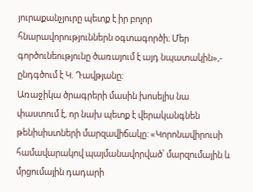յուրաքանչյուրը պետք է իր բոլոր հնարավորություններն օգտագործի։ Մեր գործունեությունը ծառայում է այդ նպատակին»,- ընդգծում է Կ. Դավթյանը։
Առաջիկա ծրագրերի մասին խոսելիս նա փաստում է, որ նախ պետք է վերականգնեն թենիսիստների մարզավիճակը: «Կորոնավիրուսի համավարակով պայմանավորված՝ մարզումային և մրցումային դադարի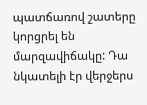պատճառով շատերը կորցրել են մարզավիճակը: Դա նկատելի էր վերջերս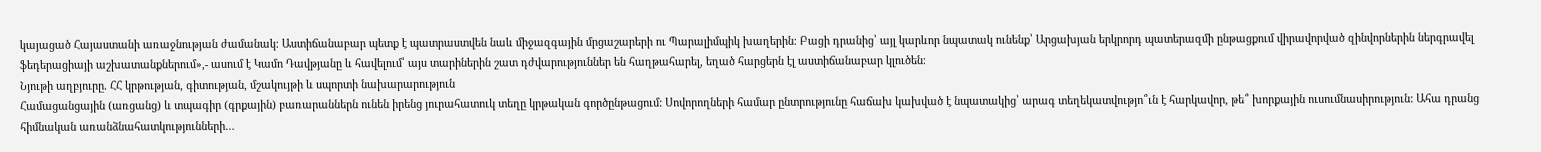կայացած Հայաստանի առաջնության ժամանակ։ Աստիճանաբար պետք է պատրաստվեն նաև միջազգային մրցաշարերի ու Պարալիմպիկ խաղերին։ Բացի դրանից՝ այլ կարևոր նպատակ ունենք՝ Արցախյան երկրորդ պատերազմի ընթացքում վիրավորված զինվորներին ներգրավել ֆեդերացիայի աշխատանքներում»,- ասում է Կամո Դավթյանը և հավելում՝ այս տարիներին շատ դժվարություններ են հաղթահարել, եղած հարցերն էլ աստիճանաբար կլուծեն։
Նյութի աղբյուրը. ՀՀ կրթության, գիտության, մշակույթի և սպորտի նախարարություն
Համացանցային (առցանց) և տպագիր (գրքային) բառարաններն ունեն իրենց յուրահատուկ տեղը կրթական գործընթացում: Սովորողների համար ընտրությունը հաճախ կախված է նպատակից՝ արագ տեղեկատվությո՞ւն է հարկավոր, թե՞ խորքային ուսումնասիրություն: Ահա դրանց հիմնական առանձնահատկությունների…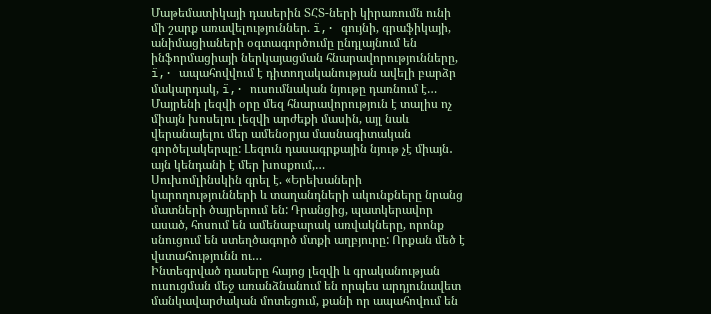Մաթեմատիկայի դասերին ՏՀՏ-ների կիրառումն ունի մի շարք առավելություններ. ï‚· գույնի, գրաֆիկայի, անիմացիաների օգտագործումը ընդլայնում են ինֆորմացիայի ներկայացման հնարավորությունները, ï‚· ապահովվում է դիտողականության ավելի բարձր մակարդակ, ï‚· ուսումնական նյութը դառնում է…
Մայրենի լեզվի օրը մեզ հնարավորություն է տալիս ոչ միայն խոսելու լեզվի արժեքի մասին, այլ նաև վերանայելու մեր ամենօրյա մասնագիտական գործելակերպը: Լեզուն դասագրքային նյութ չէ միայն․ այն կենդանի է մեր խոսքում,…
Սուխոմլինսկին գրել է. «Երեխաների կարողությունների և տաղանդների ակունքները նրանց մատների ծայրերում են: Դրանցից, պատկերավոր ասած, հոսում են ամենաբարակ առվակները, որոնք սնուցում են ստեղծագործ մտքի աղբյուրը: Որքան մեծ է վստահությունն ու…
Ինտեգրված դասերը հայոց լեզվի և գրականության ուսուցման մեջ առանձնանում են որպես արդյունավետ մանկավարժական մոտեցում, քանի որ ապահովում են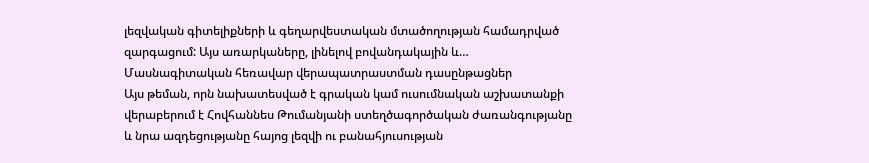լեզվական գիտելիքների և գեղարվեստական մտածողության համադրված զարգացում: Այս առարկաները, լինելով բովանդակային և…
Մասնագիտական հեռավար վերապատրաստման դասընթացներ
Այս թեման, որն նախատեսված է գրական կամ ուսումնական աշխատանքի վերաբերում է Հովհաննես Թումանյանի ստեղծագործական ժառանգությանը և նրա ազդեցությանը հայոց լեզվի ու բանահյուսության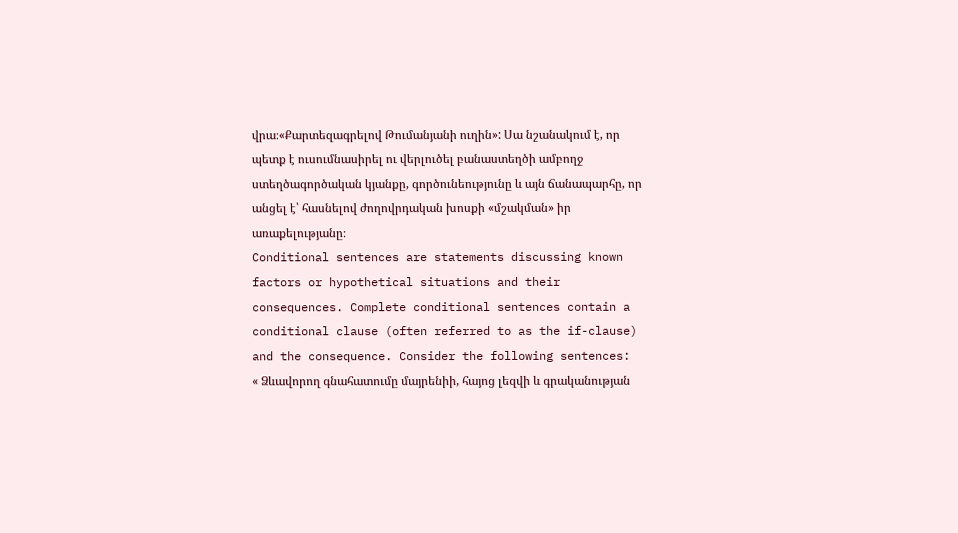վրա։«Քարտեզագրելով Թումանյանի ուղին»: Սա նշանակում է, որ պետք է ուսումնասիրել ու վերլուծել բանաստեղծի ամբողջ ստեղծագործական կյանքը, գործունեությունը և այն ճանապարհը, որ անցել է՝ հասնելով ժողովրդական խոսքի «մշակման» իր առաքելությանը։
Conditional sentences are statements discussing known factors or hypothetical situations and their consequences. Complete conditional sentences contain a conditional clause (often referred to as the if-clause) and the consequence. Consider the following sentences:
« Ձևավորող գնահատումը մայրենիի, հայոց լեզվի և գրականության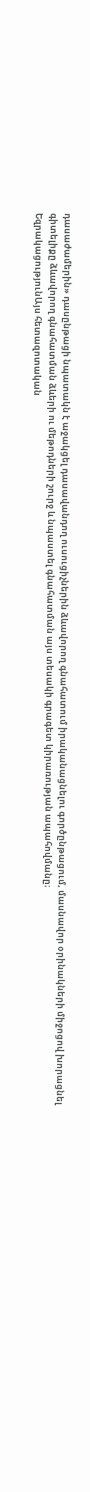դասաժամերին» դասընթացի նպատակն է աջակցել դասավանդող ուսուցիչներին ձևավորող գնահատում իրականացնելու գործընթացում, մասնավոր օրինակների միջոցով խորացնել գիտելիքը ձևավորող գնահատման ձևերի ու մեթոդների շուրջ և նպաստել գնահատման այս տեսակի գրագետ կիրառության ապահովմանը։
ԵզրակացությունԱյս հետազոտական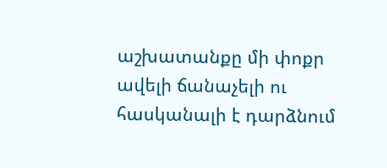աշխատանքը մի փոքր ավելի ճանաչելի ու հասկանալի է դարձնում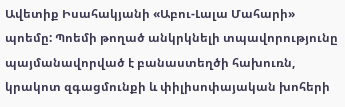Ավետիք Իսահակյանի «Աբու-Լալա Մահարի» պոեմը: Պոեմի թողած անկրկնելի տպավորությունը պայմանավորված է բանաստեղծի հախուռն, կրակոտ զգացմունքի և փիլիսոփայական խոհերի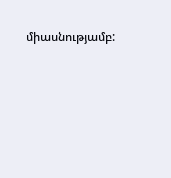միասնությամբ: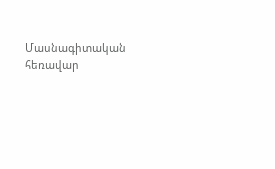Մասնագիտական հեռավար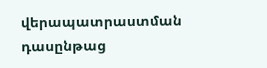վերապատրաստման դասընթաց